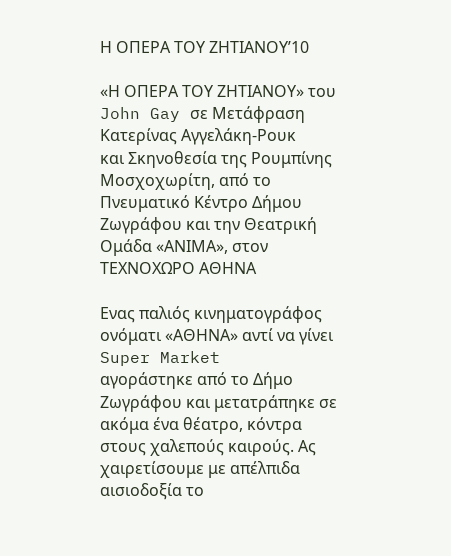Η ΟΠΕΡΑ ΤΟΥ ΖΗΤΙΑΝΟΥ’10

«Η ΟΠΕΡΑ ΤΟΥ ΖΗΤΙΑΝΟΥ» του John Gay σε Μετάφραση Κατερίνας Αγγελάκη-Ρουκ
και Σκηνοθεσία της Ρουμπίνης Μοσχοχωρίτη, από το Πνευματικό Κέντρο Δήμου
Ζωγράφου και την Θεατρική Ομάδα «ΑΝΙΜΑ», στον ΤΕΧΝΟΧΩΡΟ ΑΘΗΝΑ

Ενας παλιός κινηματογράφος ονόματι «ΑΘΗΝΑ» αντί να γίνει Super Market
αγοράστηκε από το Δήμο Ζωγράφου και μετατράπηκε σε ακόμα ένα θέατρο, κόντρα
στους χαλεπούς καιρούς. Ας χαιρετίσουμε με απέλπιδα αισιοδοξία το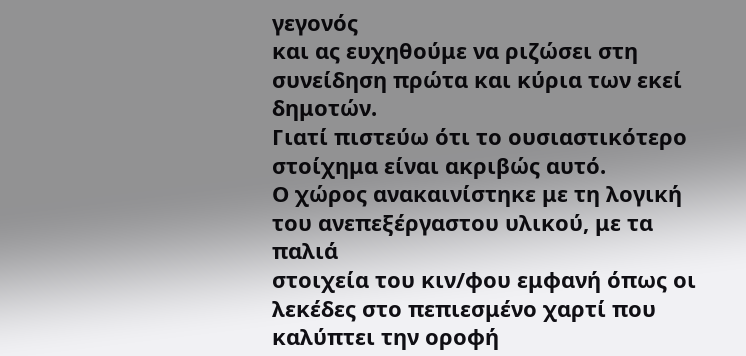γεγονός
και ας ευχηθούμε να ριζώσει στη συνείδηση πρώτα και κύρια των εκεί δημοτών.
Γιατί πιστεύω ότι το ουσιαστικότερο στοίχημα είναι ακριβώς αυτό.
Ο χώρος ανακαινίστηκε με τη λογική του ανεπεξέργαστου υλικού, με τα παλιά
στοιχεία του κιν/φου εμφανή όπως οι λεκέδες στο πεπιεσμένο χαρτί που
καλύπτει την οροφή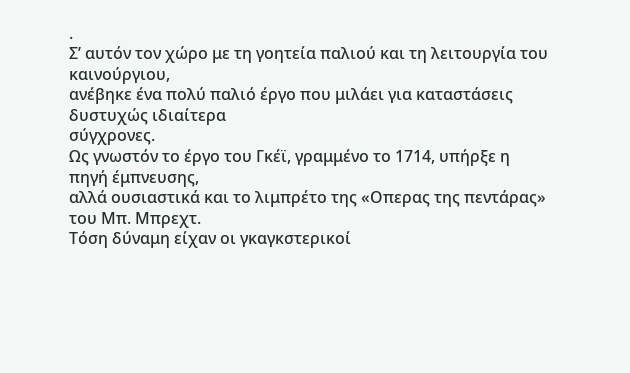.
Σ’ αυτόν τον χώρο με τη γοητεία παλιού και τη λειτουργία του καινούργιου,
ανέβηκε ένα πολύ παλιό έργο που μιλάει για καταστάσεις δυστυχώς ιδιαίτερα
σύγχρονες.
Ως γνωστόν το έργο του Γκέϊ, γραμμένο το 1714, υπήρξε η πηγή έμπνευσης,
αλλά ουσιαστικά και το λιμπρέτο της «Οπερας της πεντάρας» του Μπ. Μπρεχτ.
Τόση δύναμη είχαν οι γκαγκστερικοί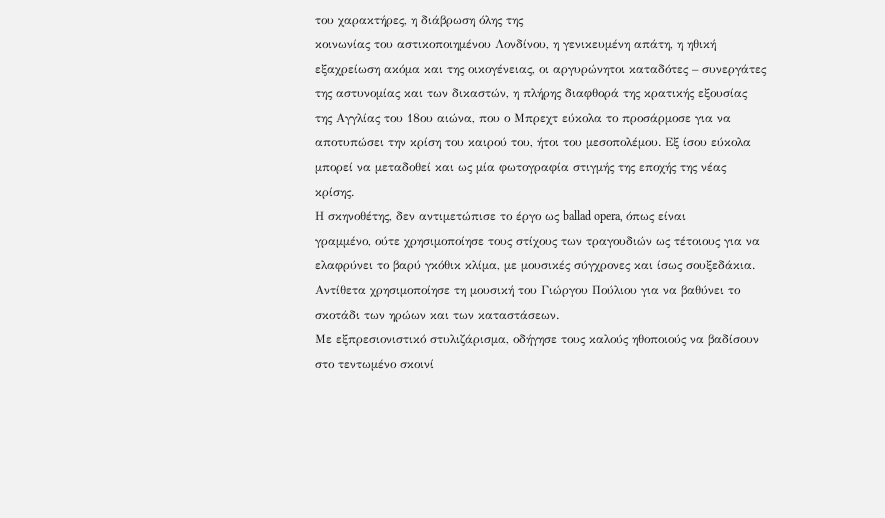του χαρακτήρες, η διάβρωση όλης της
κοινωνίας του αστικοποιημένου Λονδίνου, η γενικευμένη απάτη, η ηθική
εξαχρείωση ακόμα και της οικογένειας, οι αργυρώνητοι καταδότες – συνεργάτες
της αστυνομίας και των δικαστών, η πλήρης διαφθορά της κρατικής εξουσίας
της Αγγλίας του 18ου αιώνα, που ο Μπρεχτ εύκολα το προσάρμοσε για να
αποτυπώσει την κρίση του καιρού του, ήτοι του μεσοπολέμου. Εξ ίσου εύκολα
μπορεί να μεταδοθεί και ως μία φωτογραφία στιγμής της εποχής της νέας
κρίσης.
Η σκηνοθέτης, δεν αντιμετώπισε το έργο ως ballad opera, όπως είναι
γραμμένο, ούτε χρησιμοποίησε τους στίχους των τραγουδιών ως τέτοιους για να
ελαφρύνει το βαρύ γκόθικ κλίμα, με μουσικές σύγχρονες και ίσως σουξεδάκια.
Αντίθετα χρησιμοποίησε τη μουσική του Γιώργου Πούλιου για να βαθύνει το
σκοτάδι των ηρώων και των καταστάσεων.
Με εξπρεσιονιστικό στυλιζάρισμα, οδήγησε τους καλούς ηθοποιούς να βαδίσουν
στο τεντωμένο σκοινί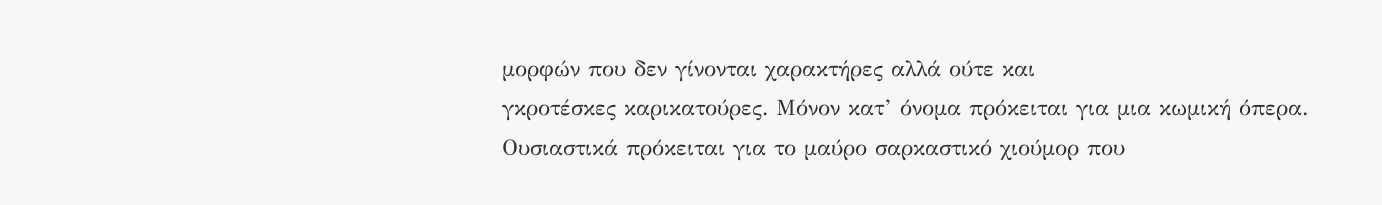μορφών που δεν γίνονται χαρακτήρες αλλά ούτε και
γκροτέσκες καρικατούρες. Μόνον κατ’ όνομα πρόκειται για μια κωμική όπερα.
Ουσιαστικά πρόκειται για το μαύρο σαρκαστικό χιούμορ που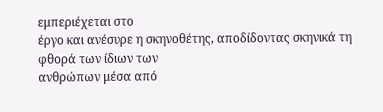εμπεριέχεται στο
έργο και ανέσυρε η σκηνοθέτης, αποδίδοντας σκηνικά τη φθορά των ίδιων των
ανθρώπων μέσα από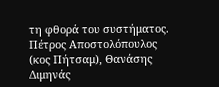τη φθορά του συστήματος.
Πέτρος Αποστολόπουλος (κος Πήτσαμ), Θανάσης Διμηνάς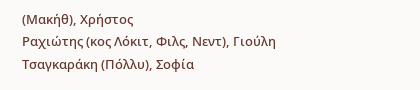(Μακήθ), Χρήστος
Ραχιώτης (κος Λόκιτ, Φιλς, Νεντ), Γιούλη Τσαγκαράκη (Πόλλυ), Σοφία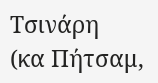Τσινάρη
(κα Πήτσαμ,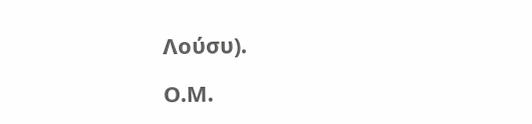Λούσυ).

Ο.Μ.